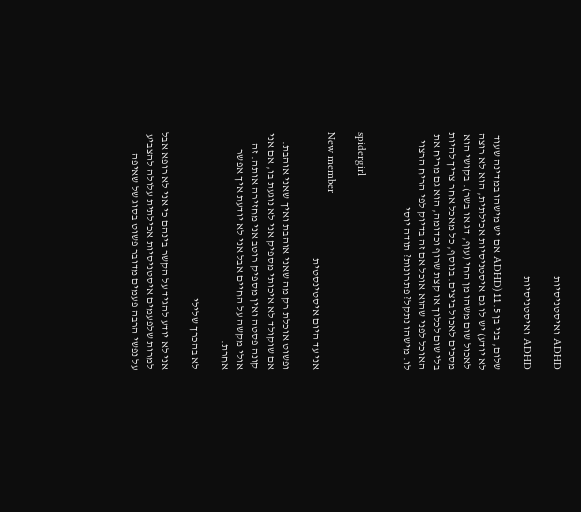ADHD ואיסטניסיות

ADHD ואיסטניסיות

שלום, בני בן 11.5 (ADHD אם יש מישהו במדינה שעוד לא יודע) יש לו גם איסטניסיות אכילתית, הוא לא רוצה לאכול שום משהו מן החי (עוף, דג או בשר). בקושי הוא מסכים לאכול ביצים. בנוסף, כל מאכל אחר צריך להיות בלי שום לכלוך או קצת שרוף וכדומה, הוא גם מריח את האוכל לפני שהוא אוכל אם זה בדיוק לפי הריח הרצוי לו. מישהו נתקל? פתרונות? תודה יוסי


spidergirl

New member
אני עד היום איסטינסטית

ופשוט אוכלת רק מה שאני אוהבת ואיך שאני אוהבת. אם שוקולד לא איכותי מספיק אני לא נוגעת בו, אם אני קונה פסטה ואין מספיק רוטב אני מחזירה אותה. זה אולי מקשה על החיים אבל אני לא יודעת איך אפשר אחרת.

לא בהכרך שלילי

אני לא יודע להגיד על הקשר בינהם כי אני לא רופא אבל למרות שלפעמים איסטניסיות אכילתית עלולה להצביע על נפשי הרבה פעמים מדובר פשוט בסוג של שאיפה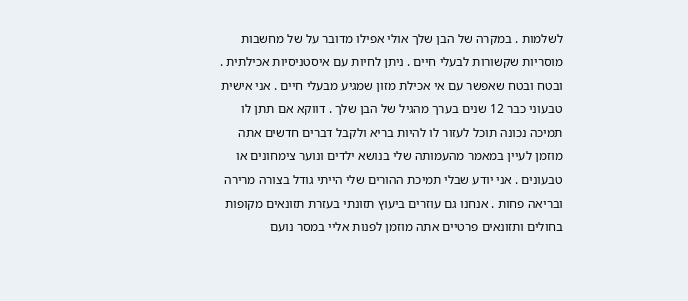לשלמות . במקרה של הבן שלך אולי אפילו מדובר על של מחשבות מוסריות שקשורות לבעלי חיים . ניתן לחיות עם איסטניסיות אכילתית . ובטח ובטח שאפשר עם אי אכילת מזון שמגיע מבעלי חיים . אני אישית טבעוני כבר 12 שנים בערך מהגיל של הבן שלך . דווקא אם תתן לו תמיכה נכונה תוכל לעזור לו להיות בריא ולקבל דברים חדשים אתה מוזמן לעיין במאמר מהעמותה שלי בנושא ילדים ונוער צימחונים או טבעונים . אני יודע שבלי תמיכת ההורים שלי הייתי גודל בצורה מרירה ובריאה פחות . אנחנו גם עוזרים ביעוץ תזונתי בעזרת תזונאים מקופות בחולים ותזונאים פרטיים אתה מוזמן לפנות אליי במסר נועם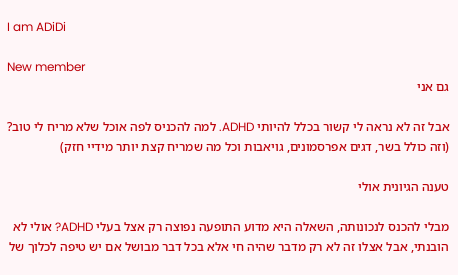I am ADiDi

New member
גם אני

אבל זה לא נראה לי קשור בכלל להיותי ADHD. למה להכניס לפה אוכל שלא מריח לי טוב? (וזה כולל בשר, דגים אפרסמונים, גויאבות וכל מה שמריח קצת יותר מידיי חזק)

טענה הגיונית אולי

מבלי להכנס לנכונותה, השאלה היא מדוע התופעה נפוצה רק אצל בעלי ADHD? אולי לא הובנתי, אבל אצלו זה לא רק מדבר שהיה חי אלא בכל דבר מבושל אם יש טיפה לכלוך של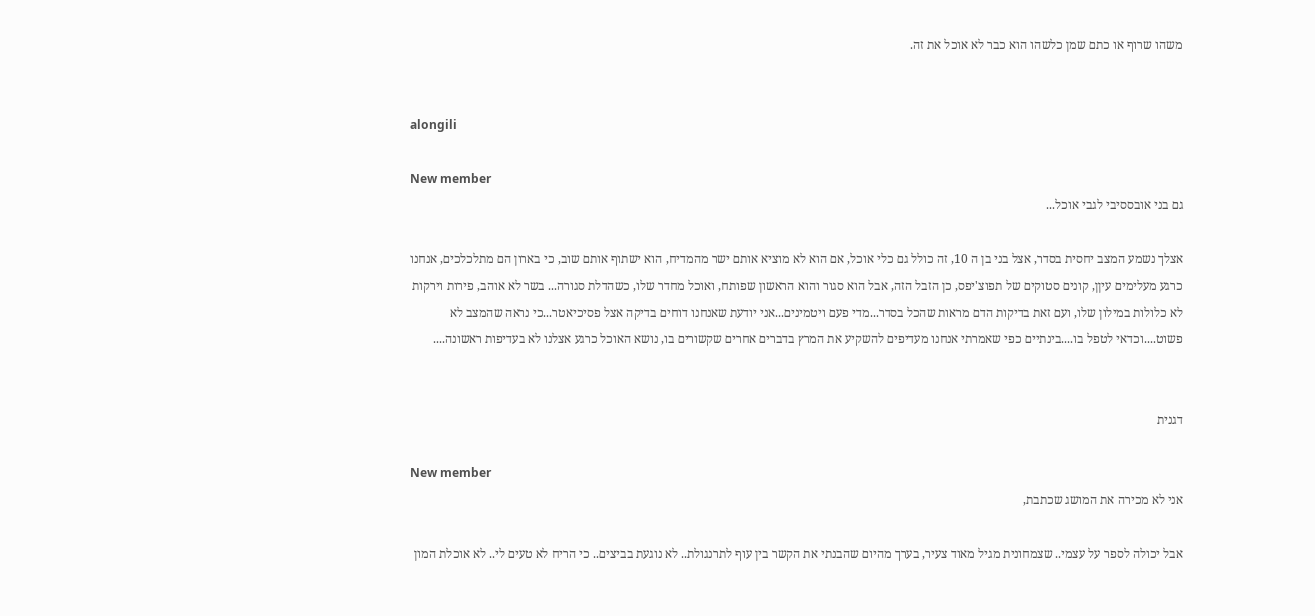משהו שרוף או כתם שמן כלשהו הוא כבר לא אוכל את זה.


alongili

New member
גם בני אובססיבי לגבי אוכל...

אצלך נשמע המצב יחסית בסדר, אצל בני בן ה 10, זה כולל גם כלי אוכל, אם הוא לא מוציא אותם ישר מהמדיח, הוא ישתוף אותם שוב, כי בארון הם מתלכלכים, אנחנו כרגע מעלימים עיןן, קונים סטוקים של תפוצ'יפס, כן הזבל הזה, אבל הוא סגור והוא הראשון שפותח, ואוכל מחדר שלו, כשהדלת סגורה... בשר לא אוהב, פירות וירקות לא כלולות במילון שלו, ועם זאת בדיקות הדם מראות שהכל בסדר...מדי פעם ויטמינים...אני יודעת שאנחנו דוחים בדיקה אצל פסיכיאטר...כי נראה שהמצב לא פשוט....וכדאי לטפל בו....בינתיים כפי שאמרתי אנחנו מעדיפים להשקיע את המרץ בדברים אחרים שקשורים בו, נושא האוכל כרגע אצלנו לא בעדיפות ראשונה....


דגנית

New member
אני לא מכירה את המושג שכתבת,

אבל יכולה לספר על עצמי.. שצמחונית מגיל מאוד צעיר, בערך מהיום שהבנתי את הקשר בין עוף לתרנגולת.. לא נוגעת בביצים.. כי הריח לא טעים לי.. לא אוכלת המון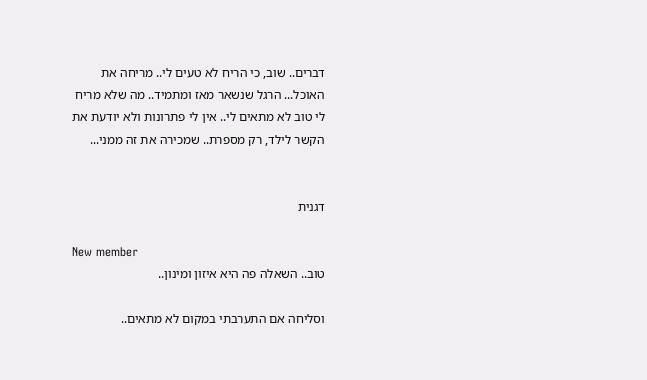דברים.. שוב, כי הריח לא טעים לי.. מריחה את האוכל... הרגל שנשאר מאז ומתמיד.. מה שלא מריח לי טוב לא מתאים לי.. אין לי פתרונות ולא יודעת את הקשר לילד, רק מספרת.. שמכירה את זה ממני...


דגנית

New member
טוב.. השאלה פה היא איזון ומינון..

וסליחה אם התערבתי במקום לא מתאים..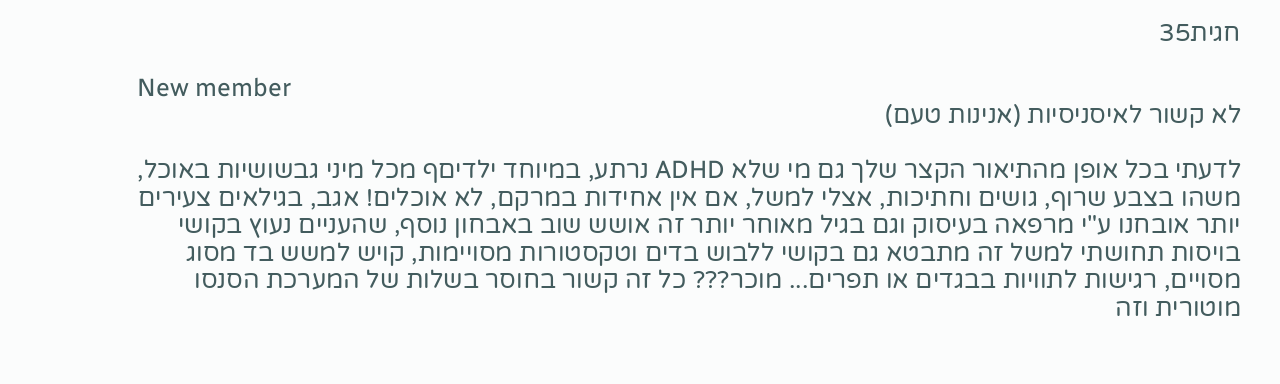חגית35

New member
לא קשור לאיסניסיות (אנינות טעם)

לדעתי בכל אופן מהתיאור הקצר שלך גם מי שלא ADHD נרתע, במיוחד ילדיםף מכל מיני גבשושיות באוכל, משהו בצבע שרוף, גושים וחתיכות, אצלי למשל, אם אין אחידות במרקם, לא אוכלים! אגב, בגילאים צעירים יותר אובחנו ע"י מרפאה בעיסוק וגם בגיל מאוחר יותר זה אושש שוב באבחון נוסף, שהעניים נעוץ בקושי בויסות תחושתי למשל זה מתבטא גם בקושי ללבוש בדים וטקסטורות מסויימות, קויש למשש בד מסוג מסויים, רגישות לתוויות בבגדים או תפרים... מוכר??? כל זה קשור בחוסר בשלות של המערכת הסנסו מוטורית וזה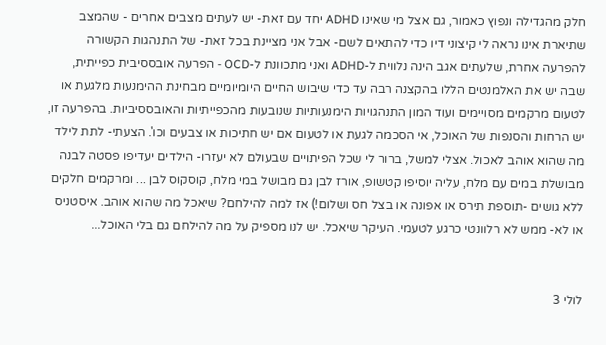חלק מהגדילה ונפוץ כאמור, גם אצל מי שאינו ADHD יחד עם זאת- יש לעתים מצבים אחרים - שהמצב שתיארת אינו נראה לי קיצוני דיו כדי להתאים לשם- אבל אני מציינת בכל זאת- של התנהגות הקשורה להפרעה אחרת, שלעתים אגב הינה נלווית ל-ADHD ואני מתכוונת ל-OCD - הפרעה אובססיבית כפייתית, שבה יש את האלמנטים הללו בהקצנה רבה עד כדי שיבוש החיים היומיומיים מבחינת ההימנעות מלגעת או לטעום מרקמים מסויימים ועוד המון התנהגויות הימנעותיות שנובעות מהכפייתיות והאובססיביות. בהפרעה זו, יש הרחות והסנפות של האוכל, אי הסכמה לגעת או לטעום אם יש חתיכות או צבעים וכו'. הצעתי- לתת לילד מה שהוא אוהב לאכול. אצלי למשל, ברור לי שכל הפיתויים שבעולם לא יעזרו- הילדים יעדיפו פסטה לבנה מבושלת במים עם מלח, עליה יוסיפו קטשופ, אורז לבן גם מבושל במי מלח, קוסקוס לבן ... ומרקמים חלקים ללא גושים -תוספת תירס או אפונה או בצל חס ושלום!) אז למה להילחם? שיאכל מה שהוא אוהב. איסטניס או לא- ממש לא רלוונטי כרגע לטעמי. העיקר שיאכל. יש לנו מספיק על מה להילחם גם בלי האוכל...


לולי 3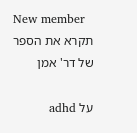New member
תקרא את הספר של דר' אמן

על adhd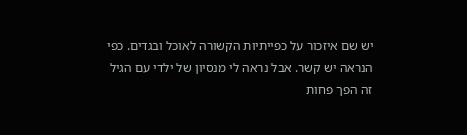יש שם איזכור על כפייתיות הקשורה לאוכל ובגדים. כפי הנראה יש קשר. אבל נראה לי מנסיון של ילדי עם הגיל זה הפך פחות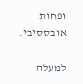ופחות אובססיבי.

למעלה